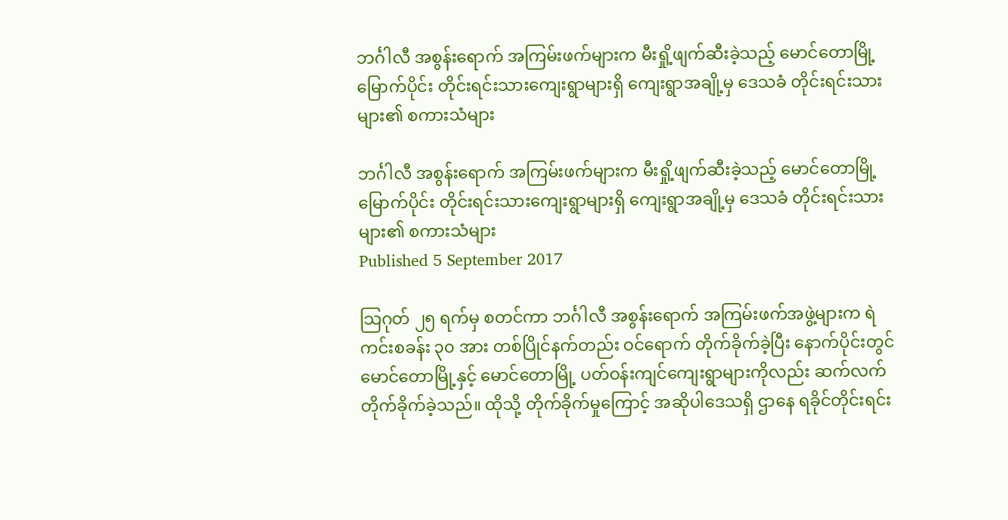ဘင်္ဂါလီ အစွန်းရောက် အကြမ်းဖက်များက မီးရှို့ဖျက်ဆီးခဲ့သည့် မောင်တောမြို့မြောက်ပိုင်း တိုင်းရင်းသားကျေးရွာများရှိ ကျေးရွာအချို့မှ ဒေသခံ တိုင်းရင်းသားများ၏ စကားသံများ

ဘင်္ဂါလီ အစွန်းရောက် အကြမ်းဖက်များက မီးရှို့ဖျက်ဆီးခဲ့သည့် မောင်တောမြို့မြောက်ပိုင်း တိုင်းရင်းသားကျေးရွာများရှိ ကျေးရွာအချို့မှ ဒေသခံ တိုင်းရင်းသားများ၏ စကားသံများ
Published 5 September 2017

သြဂုတ် ၂၅ ရက်မှ စတင်ကာ ဘင်္ဂါလီ အစွန်းရောက် အကြမ်းဖက်အဖွဲ့များက ရဲကင်းစခန်း ၃၀ အား တစ်ပြိုင်နက်တည်း ဝင်ရောက် တိုက်ခိုက်ခဲ့ပြီး နောက်ပိုင်းတွင် မောင်တောမြို့နှင့် မောင်တောမြို့ ပတ်ဝန်းကျင်ကျေးရွာများကိုလည်း ဆက်လက် တိုက်ခိုက်ခဲ့သည်။ ထိုသို့ တိုက်ခိုက်မှုကြောင့် အဆိုပါဒေသရှိ ဌာနေ ရခိုင်တိုင်းရင်း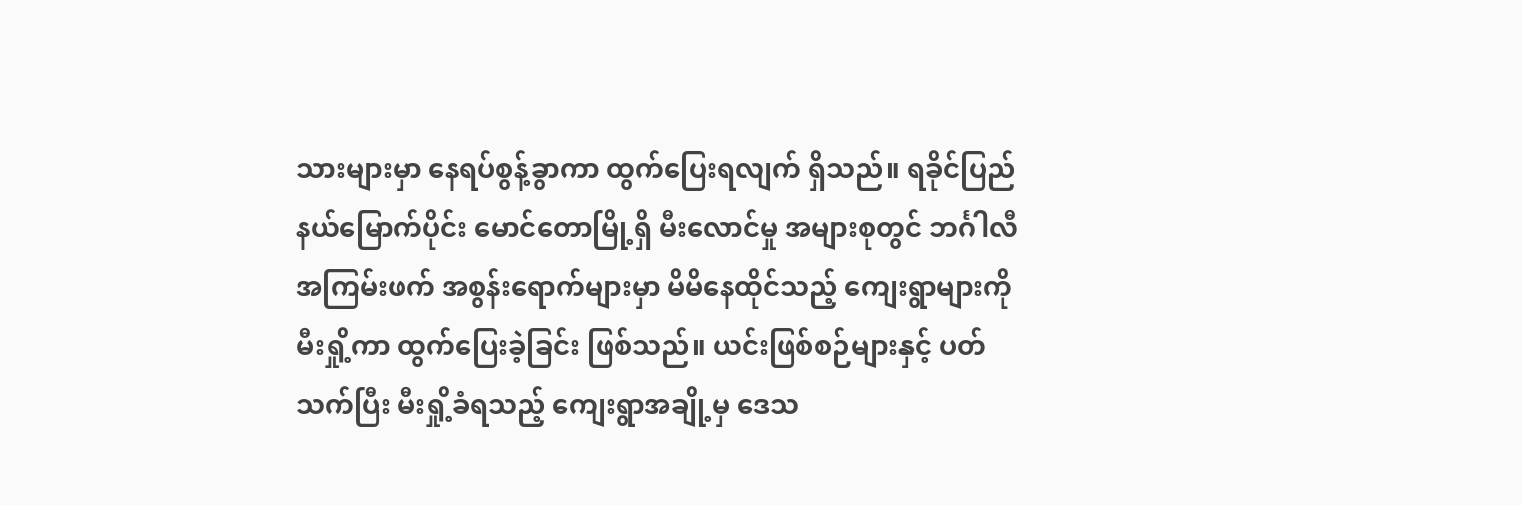သားများမှာ နေရပ်စွန့်ခွာကာ ထွက်ပြေးရလျက် ရှိသည်။ ရခိုင်ပြည်နယ်မြောက်ပိုင်း မောင်တောမြို့ရှိ မီးလောင်မှု အများစုတွင် ဘင်္ဂါလီ အကြမ်းဖက် အစွန်းရောက်များမှာ မိမိနေထိုင်သည့် ကျေးရွာများကို မီးရှို့ကာ ထွက်ပြေးခဲ့ခြင်း ဖြစ်သည်။ ယင်းဖြစ်စဉ်များနှင့် ပတ်သက်ပြီး မီးရှို့ခံရသည့် ကျေးရွာအချို့မှ ဒေသ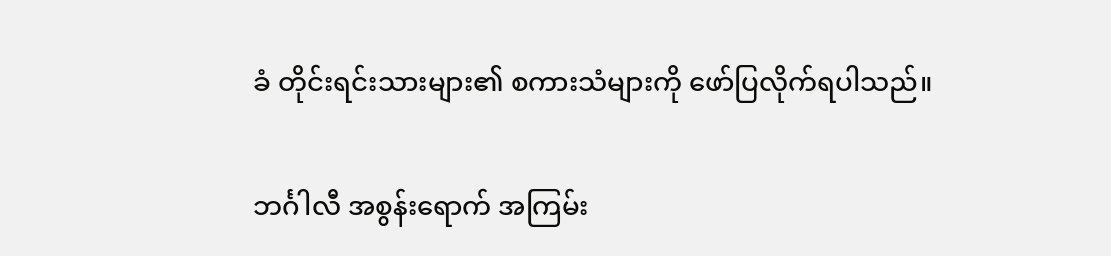ခံ တိုင်းရင်းသားများ၏ စကားသံများကို ဖော်ပြလိုက်ရပါသည်။

ဘင်္ဂါလီ အစွန်းရောက် အကြမ်း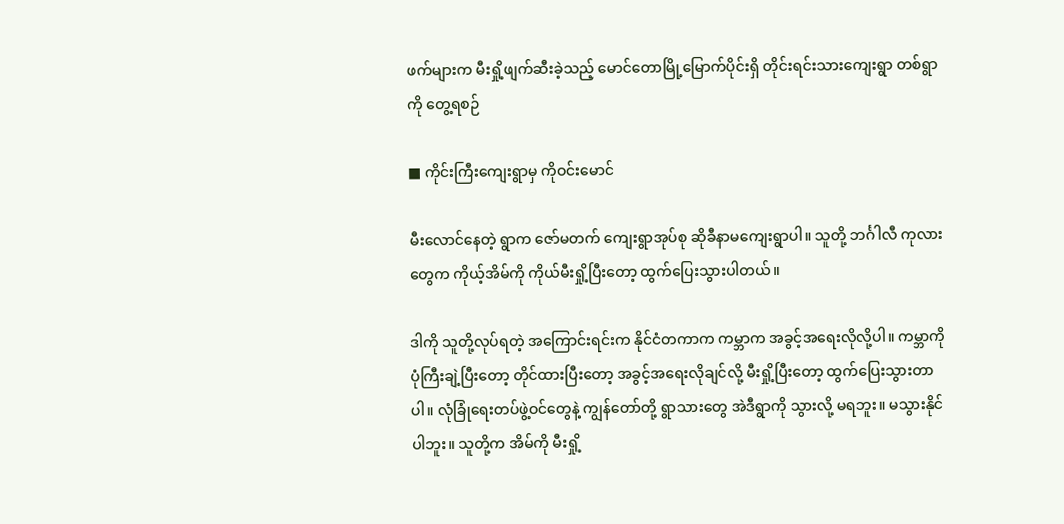ဖက်များက မီးရှို့ဖျက်ဆီးခဲ့သည့် မောင်တောမြို့မြောက်ပိုင်းရှိ တိုင်းရင်းသားကျေးရွာ တစ်ရွာကို တွေ့ရစဉ်

■ ကိုင်းကြီးကျေးရွာမှ ကိုဝင်းမောင်

မီးလောင်နေတဲ့ ရွာက ဇော်မတက် ကျေးရွာအုပ်စု ဆိုခီနာမကျေးရွာပါ။ သူတို့ ဘင်္ဂါလီ ကုလားတွေက ကိုယ့်အိမ်ကို ကိုယ်မီးရှို့ပြီးတော့ ထွက်ပြေးသွားပါတယ်။

ဒါကို သူတို့လုပ်ရတဲ့ အကြောင်းရင်းက နိုင်ငံတကာက ကမ္ဘာက အခွင့်အရေးလိုလို့ပါ။ ကမ္ဘာကို ပုံကြီးချဲ့ပြီးတော့ တိုင်ထားပြီးတော့ အခွင့်အရေးလိုချင်လို့ မီးရှို့ပြီးတော့ ထွက်ပြေးသွားတာပါ။ လုံခြုံရေးတပ်ဖွဲ့ဝင်တွေနဲ့ ကျွန်တော်တို့ ရွာသားတွေ အဲဒီရွာကို သွားလို့ မရဘူး။ မသွားနိုင်ပါဘူး။ သူတို့က အိမ်ကို မီးရှို့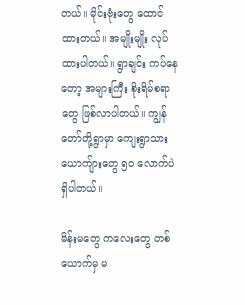တယ်။ မိုင်းဗုံးတွေ ထောင်ထားတယ်။ အမျိုးမျိုး လုပ်ထားပါတယ်။ ရွာချင်း ကပ်နေတော့ အများကြီး စိုးရိမ်စရာတွေ ဖြစ်လာပါတယ်။ ကျွန်တော်တို့ရွာမှာ ကျေးရွာသား ယောကျ်ားတွေ ၅၀ လောက်ပဲ ရှိပါတယ်။

မိန်းမတွေ ကလေးတွေ တစ်ယောက်မှ မ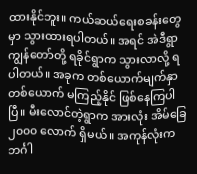ထားနိုင်ဘူး။ ကယ်ဆယ်ရေးစခန်းတွေမှာ သွားထားရပါတယ်။ အရင် အဲဒီရွာ ကျွန်တော်တို့ ရခိုင်ရွာက သွားလာလို့ ရပါတယ်။ အခုက တစ်ယောက်မျက်နှာ တစ်ယောက် မကြည့်နိုင် ဖြစ်နေကြပါပြီ။ မီးလောင်တဲ့ရွာက အားလုံး အိမ်ခြေ ၂၀၀၀ လောက် ရှိမယ်။ အကုန်လုံးက ဘင်္ဂါ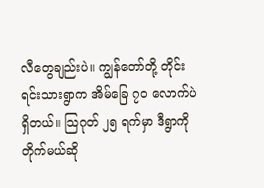လီတွေချည်းပဲ။ ကျွန်တော်တို့ တိုင်းရင်းသားရွာက အိမ်ခြေ ၇၀ လောက်ပဲ ရှိတယ်။ သြဂုတ် ၂၅ ရက်မှာ ဒီရွာကို တိုက်မယ်ဆို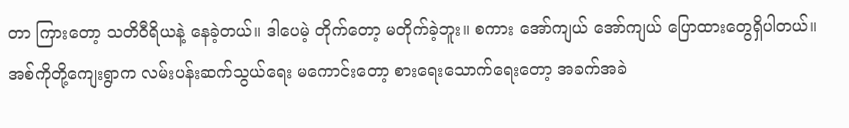တာ ကြားတော့ သတိဝီရိယနဲ့ နေခဲ့တယ်။ ဒါပေမဲ့ တိုက်တော့ မတိုက်ခဲ့ဘူး။ စကား အော်ကျယ် အော်ကျယ် ပြောထားတွေရှိပါတယ်။ အစ်ကိုတို့ကျေးရွာက လမ်းပန်းဆက်သွယ်ရေး မကောင်းတော့ စားရေးသောက်ရေးတော့ အခက်အခဲ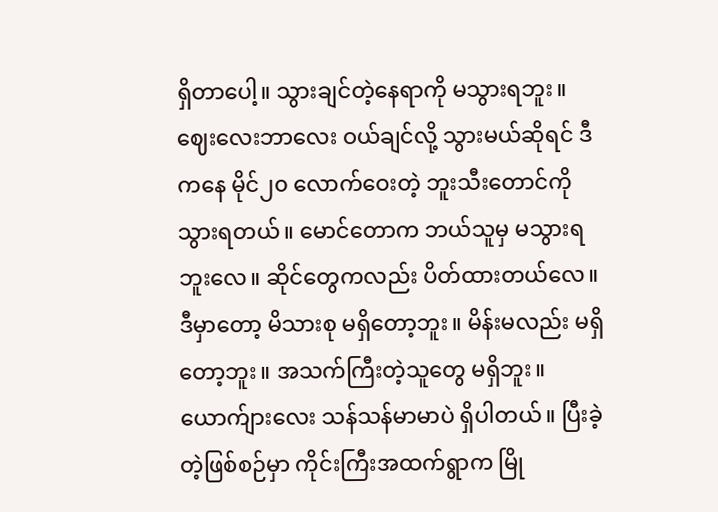ရှိတာပေါ့။ သွားချင်တဲ့နေရာကို မသွားရဘူး။ ဈေးလေးဘာလေး ဝယ်ချင်လို့ သွားမယ်ဆိုရင် ဒီကနေ မိုင်၂၀ လောက်ဝေးတဲ့ ဘူးသီးတောင်ကို သွားရတယ်။ မောင်တောက ဘယ်သူမှ မသွားရဘူးလေ။ ဆိုင်တွေကလည်း ပိတ်ထားတယ်လေ။ ဒီမှာတော့ မိသားစု မရှိတော့ဘူး။ မိန်းမလည်း မရှိတော့ဘူး။ အသက်ကြီးတဲ့သူတွေ မရှိဘူး။ ယောက်ျားလေး သန်သန်မာမာပဲ ရှိပါတယ်။ ပြီးခဲ့တဲ့ဖြစ်စဉ်မှာ ကိုင်းကြီးအထက်ရွာက မြို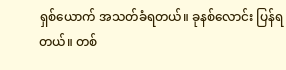ရှစ်ယောက် အသတ်ခံရတယ်။ ခုနစ်လောင်း ပြန်ရတယ်။ တစ်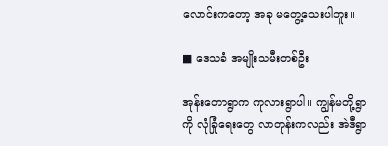လောင်းကတော့ အခု မတွေ့သေးပါဘူး။

■ ဒေသခံ အမျိုးသမီးတစ်ဦး

အုန်းတောရွာက ကုလားရွာပါ။ ကျွန်မတို့ရွာကို လုံခြုံရေးတွေ လာတုန်းကလည်း အဲဒီရွာ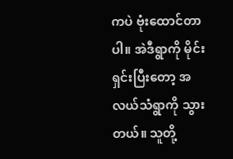ကပဲ ဗုံးထောင်တာပါ။ အဲဒီရွာကို မိုင်းရှင်းပြီးတော့ အလယ်သံရွာကို သွားတယ်။ သူတို့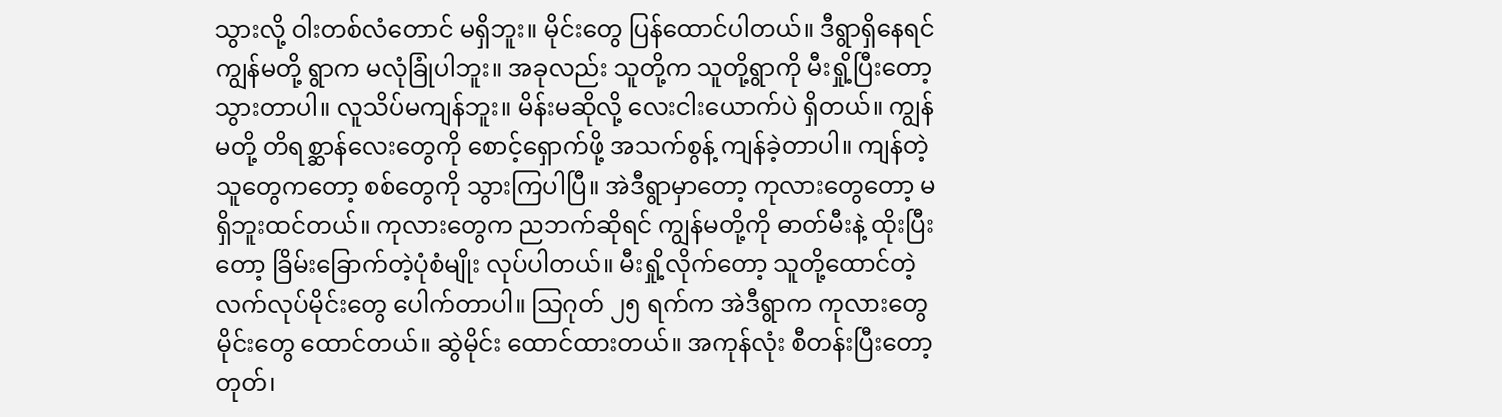သွားလို့ ဝါးတစ်လံတောင် မရှိဘူး။ မိုင်းတွေ ပြန်ထောင်ပါတယ်။ ဒီရွာရှိနေရင် ကျွန်မတို့ ရွာက မလုံခြုံပါဘူး။ အခုလည်း သူတို့က သူတို့ရွာကို မီးရှို့ပြီးတော့ သွားတာပါ။ လူသိပ်မကျန်ဘူး။ မိန်းမဆိုလို့ လေးငါးယောက်ပဲ ရှိတယ်။ ကျွန်မတို့ တိရစ္ဆာန်လေးတွေကို စောင့်ရှောက်ဖို့ အသက်စွန့် ကျန်ခဲ့တာပါ။ ကျန်တဲ့ သူတွေကတော့ စစ်တွေကို သွားကြပါပြီ။ အဲဒီရွာမှာတော့ ကုလားတွေတော့ မရှိဘူးထင်တယ်။ ကုလားတွေက ညဘက်ဆိုရင် ကျွန်မတို့ကို ဓာတ်မီးနဲ့ ထိုးပြီးတော့ ခြိမ်းခြောက်တဲ့ပုံစံမျိုး လုပ်ပါတယ်။ မီးရှို့လိုက်တော့ သူတို့ထောင်တဲ့ လက်လုပ်မိုင်းတွေ ပေါက်တာပါ။ သြဂုတ် ၂၅ ရက်က အဲဒီရွာက ကုလားတွေ မိုင်းတွေ ထောင်တယ်။ ဆွဲမိုင်း ထောင်ထားတယ်။ အကုန်လုံး စီတန်းပြီးတော့ တုတ်၊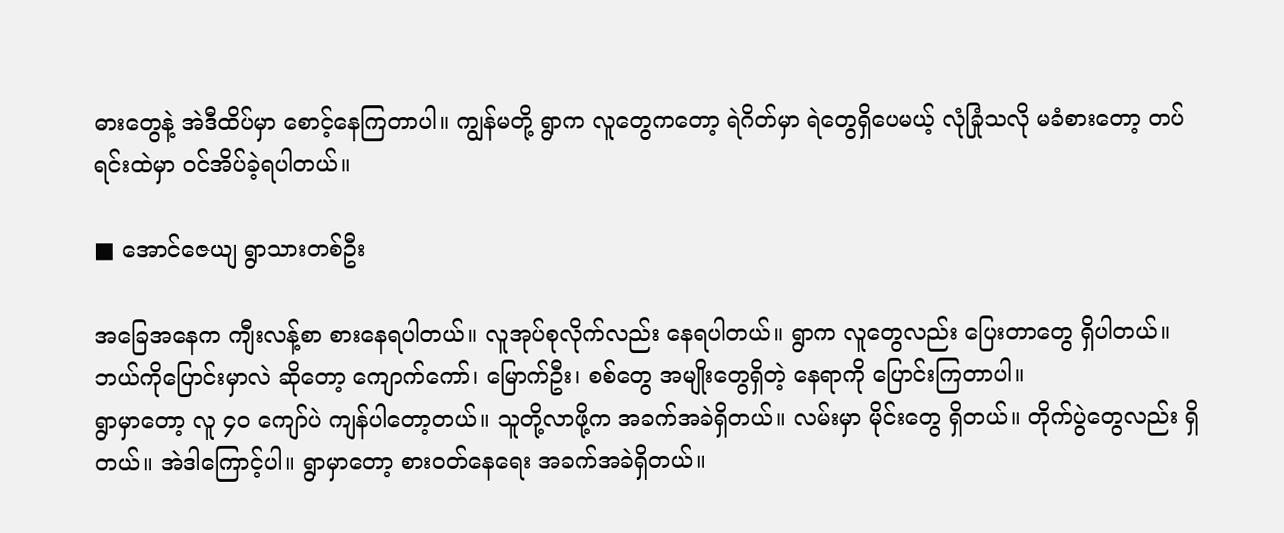ဓားတွေနဲ့ အဲဒီထိပ်မှာ စောင့်နေကြတာပါ။ ကျွန်မတို့ ရွာက လူတွေကတော့ ရဲဂိတ်မှာ ရဲတွေရှိပေမယ့် လုံခြုံသလို မခံစားတော့ တပ်ရင်းထဲမှာ ဝင်အိပ်ခဲ့ရပါတယ်။

■ အောင်ဇေယျ ရွာသားတစ်ဦး

အခြေအနေက ကျီးလန့်စာ စားနေရပါတယ်။ လူအုပ်စုလိုက်လည်း နေရပါတယ်။ ရွာက လူတွေလည်း ပြေးတာတွေ ရှိပါတယ်။ ဘယ်ကိုပြောင်းမှာလဲ ဆိုတော့ ကျောက်ကော်၊ မြောက်ဦး၊ စစ်တွေ အမျိုးတွေရှိတဲ့ နေရာကို ပြောင်းကြတာပါ။
ရွာမှာတော့ လူ ၄၀ ကျော်ပဲ ကျန်ပါတော့တယ်။ သူတို့လာဖို့က အခက်အခဲရှိတယ်။ လမ်းမှာ မိုင်းတွေ ရှိတယ်။ တိုက်ပွဲတွေလည်း ရှိတယ်။ အဲဒါကြောင့်ပါ။ ရွာမှာတော့ စားဝတ်နေရေး အခက်အခဲရှိတယ်။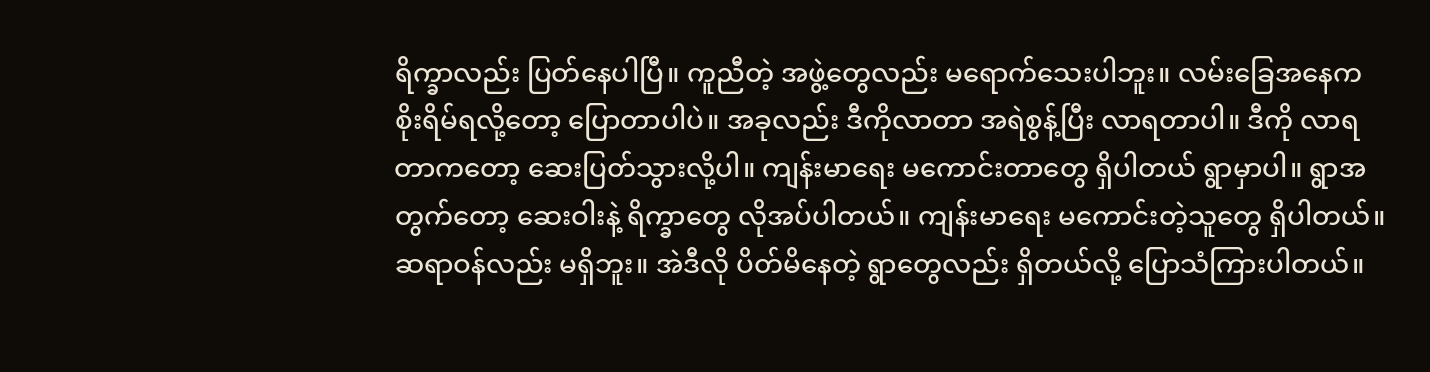ရိက္ခာလည်း ပြတ်နေပါပြီ။ ကူညီတဲ့ အဖွဲ့တွေလည်း မရောက်သေးပါဘူး။ လမ်းခြေအနေက စိုးရိမ်ရလို့တော့ ပြောတာပါပဲ။ အခုလည်း ဒီကိုလာတာ အရဲစွန့်ပြီး လာရတာပါ။ ဒီကို လာရတာကတော့ ဆေးပြတ်သွားလို့ပါ။ ကျန်းမာရေး မကောင်းတာတွေ ရှိပါတယ် ရွာမှာပါ။ ရွာအတွက်တော့ ဆေးဝါးနဲ့ ရိက္ခာတွေ လိုအပ်ပါတယ်။ ကျန်းမာရေး မကောင်းတဲ့သူတွေ ရှိပါတယ်။ ဆရာဝန်လည်း မရှိဘူး။ အဲဒီလို ပိတ်မိနေတဲ့ ရွာတွေလည်း ရှိတယ်လို့ ပြောသံကြားပါတယ်။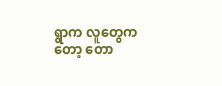ရွာက လူတွေကတော့ တော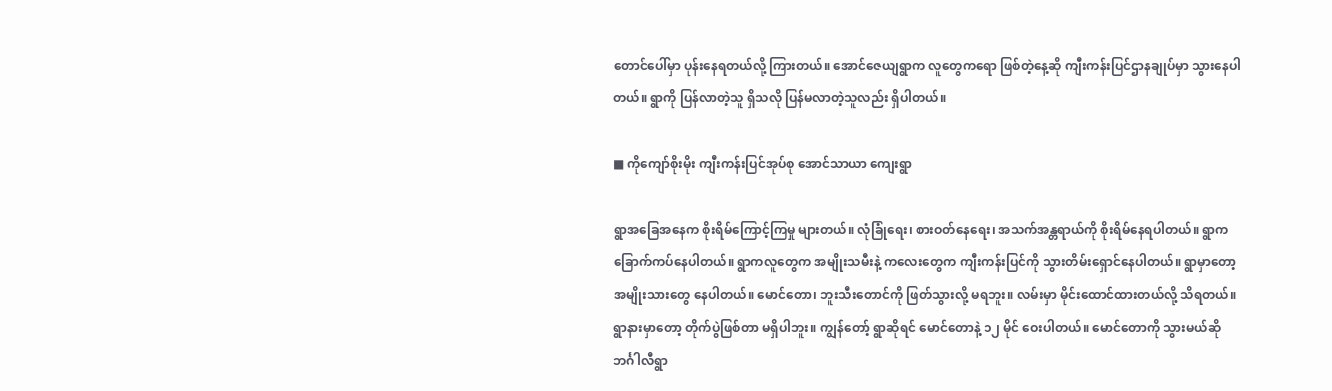တောင်ပေါ်မှာ ပုန်းနေရတယ်လို့ ကြားတယ်။ အောင်ဇေယျရွာက လူတွေကရော ဖြစ်တဲ့နေ့ဆို ကျီးကန်းပြင်ဌာနချုပ်မှာ သွားနေပါတယ်။ ရွာကို ပြန်လာတဲ့သူ ရှိသလို ပြန်မလာတဲ့သူလည်း ရှိပါတယ်။

■ ကိုကျော်စိုးမိုး ကျီးကန်းပြင်အုပ်စု အောင်သာယာ ကျေးရွာ

ရွာအခြေအနေက စိုးရိမ်ကြောင့်ကြမှု များတယ်။ လုံခြုံရေး၊ စားဝတ်နေရေး၊ အသက်အန္တရာယ်ကို စိုးရိမ်နေရပါတယ်။ ရွာက ခြောက်ကပ်နေပါတယ်။ ရွာကလူတွေက အမျိုးသမီးနဲ့ ကလေးတွေက ကျီးကန်းပြင်ကို သွားတိမ်းရှောင်နေပါတယ်။ ရွာမှာတော့ အမျိုးသားတွေ နေပါတယ်။ မောင်တော၊ ဘူးသီးတောင်ကို ဖြတ်သွားလို့ မရဘူး။ လမ်းမှာ မိုင်းထောင်ထားတယ်လို့ သိရတယ်။ ရွာနားမှာတော့ တိုက်ပွဲဖြစ်တာ မရှိပါဘူး။ ကျွန်တော့် ရွာဆိုရင် မောင်တောနဲ့ ၁၂ မိုင် ဝေးပါတယ်။ မောင်တောကို သွားမယ်ဆို ဘင်္ဂါလီရွာ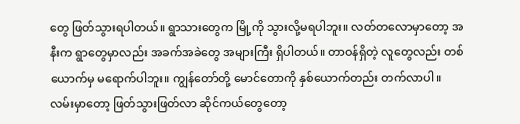တွေ ဖြတ်သွားရပါတယ်။ ရွာသားတွေက မြို့ကို သွားလို့မရပါဘူး။ လတ်တလောမှာတော့ အနီးက ရွာတွေမှာလည်း အခက်အခဲတွေ အများကြီး ရှိပါတယ်။ တာဝန်ရှိတဲ့ လူတွေလည်း တစ်ယောက်မှ မရောက်ပါဘူး။ ကျွန်တော်တို့ မောင်တောကို နှစ်ယောက်တည်း တက်လာပါ။ လမ်းမှာတော့ ဖြတ်သွားဖြတ်လာ ဆိုင်ကယ်တွေတော့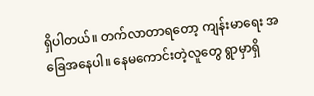ရှိပါတယ်။ တက်လာတာရတော့ ကျန်းမာရေး အခြေအနေပါ။ နေမကောင်းတဲ့လူတွေ ရွာမှာရှိ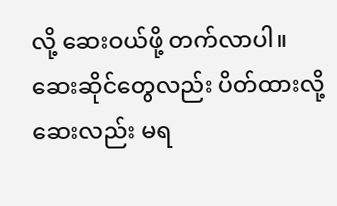လို့ ဆေးဝယ်ဖို့ တက်လာပါ။ ဆေးဆိုင်တွေလည်း ပိတ်ထားလို့ ဆေးလည်း မရ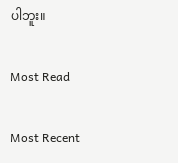ပါဘူး။

Most Read

Most Recent